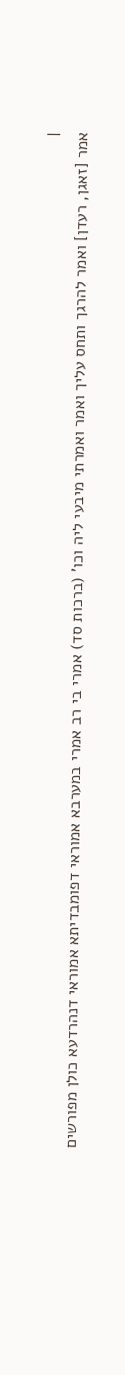|
אמר [זאגן, רעדן] ואמר להרגך ותחס עליך ואמר ואמרתי מיבעי ליה וכו' (ברכות סד) אמרי בי רב אמרי במערבא אמוראי דפומבדיתא אמוראי דנהרדעא כולן מפורשים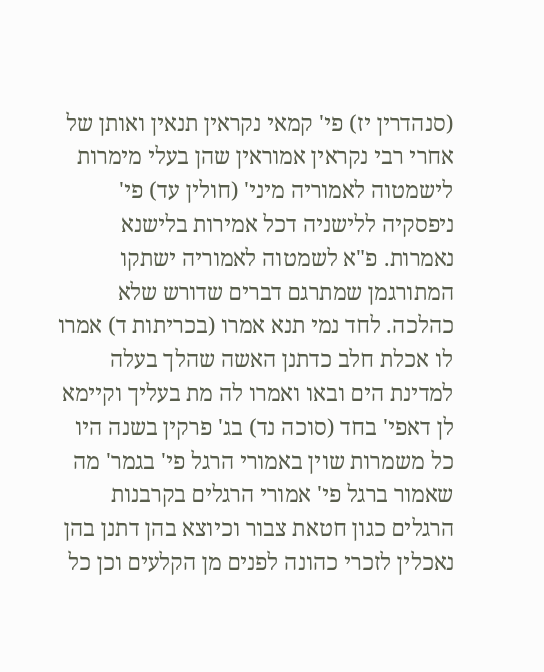(סנהדרין יז) פי' קמאי נקראין תנאין ואותן של אחרי רבי נקראין אמוראין שהן בעלי מימרות לישמטוה לאמוריה מיני' (חולין עד) פי' ניפסקיה ללישניה דכל אמירות בלישנא נאמרות. פ"א לשמטוה לאמוריה ישתקו המתורגמן שמתרגם דברים שדורש שלא כהלכה. לחד נמי תנא אמרו (בכריתות ד) אמרו לו אכלת חלב כדתנן האשה שהלך בעלה למדינת הים ובאו ואמרו לה מת בעליך וקיימא לן דאפי' בחד (סוכה נד) בג' פרקין בשנה היו כל משמרות שוין באמורי הרגל פי' בגמר' מה שאמור ברגל פי' אמורי הרגלים בקרבנות הרגלים כגון חטאת צבור וכיוצא בהן דתנן בהן נאכלין לזכרי כהונה לפנים מן הקלעים וכן כל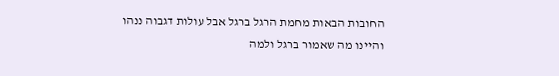החובות הבאות מחמת הרגל ברגל אבל עולות דגבוה ננהו והיינו מה שאמור ברגל ולמה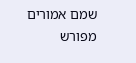שמם אמורים מפורש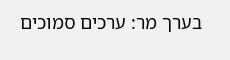בערך מר: ערכים סמוכים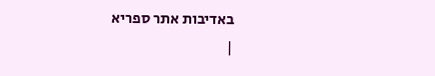באדיבות אתר ספריא
|